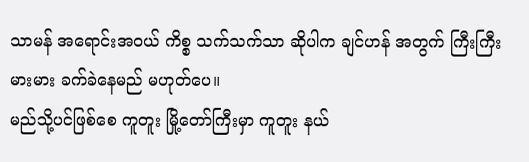သာမန် အရောင်းအဝယ် ကိစ္စ သက်သက်သာ ဆိုပါက ချင်ဟန် အတွက် ကြီးကြီးမားမား ခက်ခဲနေမည် မဟုတ်ပေ။
မည်သို့ပင်ဖြစ်စေ ကူတူး မြို့တော်ကြီးမှာ ကူတူး နယ်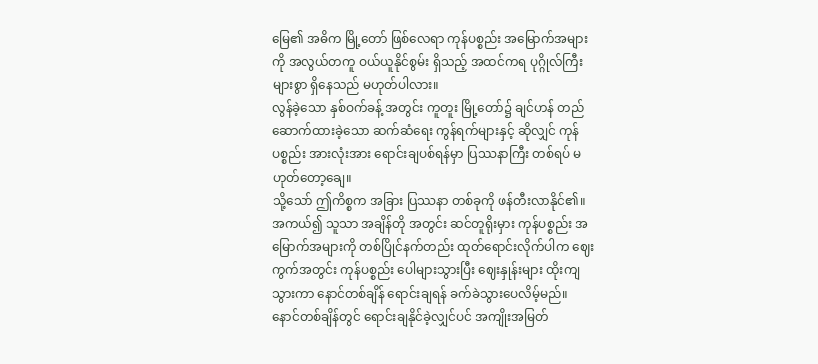မြေ၏ အဓိက မြို့တော် ဖြစ်လေရာ ကုန်ပစ္စည်း အမြောက်အများကို အလွယ်တကူ ဝယ်ယူနိုင်စွမ်း ရှိသည့် အထင်ကရ ပုဂ္ဂိုလ်ကြီးများစွာ ရှိနေသည် မဟုတ်ပါလား။
လွန်ခဲ့သော နှစ်ဝက်ခန့် အတွင်း ကူတူး မြို့တော်၌ ချင်ဟန် တည်ဆောက်ထားခဲ့သော ဆက်ဆံရေး ကွန်ရက်များနှင့် ဆိုလျှင် ကုန်ပစ္စည်း အားလုံးအား ရောင်းချပစ်ရန်မှာ ပြဿနာကြီး တစ်ရပ် မဟုတ်တော့ချေ။
သို့သော် ဤကိစ္စက အခြား ပြဿနာ တစ်ခုကို ဖန်တီးလာနိုင်၏။
အကယ်၍ သူသာ အချိန်တို အတွင်း ဆင်တူရိုးမှား ကုန်ပစ္စည်း အမြောက်အများကို တစ်ပြိုင်နက်တည်း ထုတ်ရောင်းလိုက်ပါက ဈေးကွက်အတွင်း ကုန်ပစ္စည်း ပေါများသွားပြီး ဈေးနှုန်းများ ထိုးကျသွားကာ နောင်တစ်ချိန် ရောင်းချရန် ခက်ခဲသွားပေလိမ့်မည်။
နောင်တစ်ချိန်တွင် ရောင်းချနိုင်ခဲ့လျှင်ပင် အကျိုးအမြတ်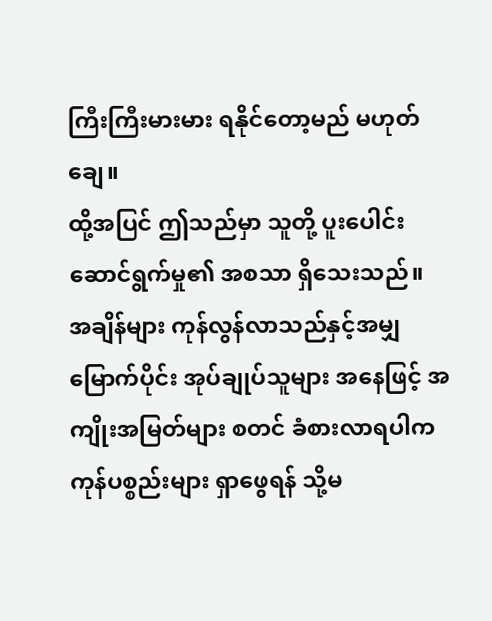ကြီးကြီးမားမား ရနိုင်တော့မည် မဟုတ်ချေ။
ထို့အပြင် ဤသည်မှာ သူတို့ ပူးပေါင်း ဆောင်ရွက်မှု၏ အစသာ ရှိသေးသည်။
အချိန်များ ကုန်လွန်လာသည်နှင့်အမျှ မြောက်ပိုင်း အုပ်ချုပ်သူများ အနေဖြင့် အကျိုးအမြတ်များ စတင် ခံစားလာရပါက ကုန်ပစ္စည်းများ ရှာဖွေရန် သို့မ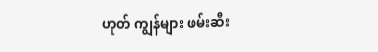ဟုတ် ကျွန်များ ဖမ်းဆီး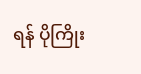ရန် ပိုကြိုး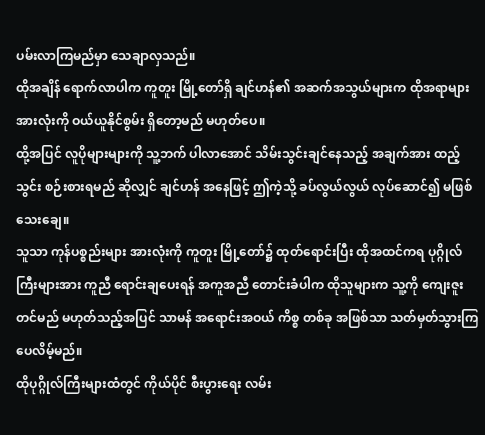ပမ်းလာကြမည်မှာ သေချာလှသည်။
ထိုအချိန် ရောက်လာပါက ကူတူး မြို့တော်ရှိ ချင်ဟန်၏ အဆက်အသွယ်များက ထိုအရာများ အားလုံးကို ဝယ်ယူနိုင်စွမ်း ရှိတော့မည် မဟုတ်ပေ။
ထို့အပြင် လူပိုများများကို သူ့ဘက် ပါလာအောင် သိမ်းသွင်းချင်နေသည့် အချက်အား ထည့်သွင်း စဉ်းစားရမည် ဆိုလျှင် ချင်ဟန် အနေဖြင့် ဤကဲ့သို့ ခပ်လွယ်လွယ် လုပ်ဆောင်၍ မဖြစ်သေးချေ။
သူသာ ကုန်ပစ္စည်းများ အားလုံးကို ကူတူး မြို့တော်၌ ထုတ်ရောင်းပြီး ထိုအထင်ကရ ပုဂ္ဂိုလ်ကြီးများအား ကူညီ ရောင်းချပေးရန် အကူအညီ တောင်းခံပါက ထိုသူများက သူ့ကို ကျေးဇူးတင်မည် မဟုတ်သည့်အပြင် သာမန် အရောင်းအဝယ် ကိစ္စ တစ်ခု အဖြစ်သာ သတ်မှတ်သွားကြပေလိမ့်မည်။
ထိုပုဂ္ဂိုလ်ကြီးများထံတွင် ကိုယ်ပိုင် စီးပွားရေး လမ်း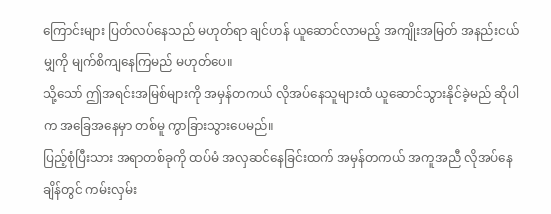ကြောင်းများ ပြတ်လပ်နေသည် မဟုတ်ရာ ချင်ဟန် ယူဆောင်လာမည့် အကျိုးအမြတ် အနည်းငယ်မျှကို မျက်စိကျနေကြမည် မဟုတ်ပေ။
သို့သော် ဤအရင်းအမြစ်များကို အမှန်တကယ် လိုအပ်နေသူများထံ ယူဆောင်သွားနိုင်ခဲ့မည် ဆိုပါက အခြေအနေမှာ တစ်မူ ကွာခြားသွားပေမည်။
ပြည့်စုံပြီးသား အရာတစ်ခုကို ထပ်မံ အလှဆင်နေခြင်းထက် အမှန်တကယ် အကူအညီ လိုအပ်နေချိန်တွင် ကမ်းလှမ်း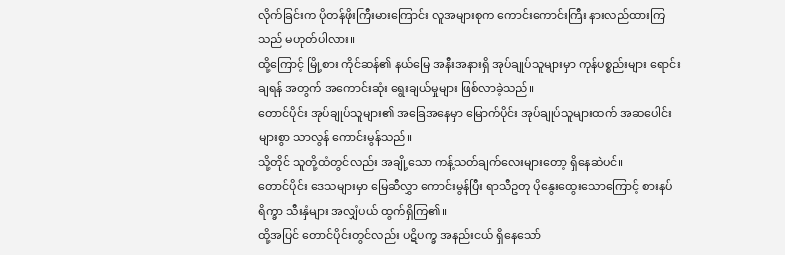လိုက်ခြင်းက ပိုတန်ဖိုးကြီးမားကြောင်း လူအများစုက ကောင်းကောင်းကြီး နားလည်ထားကြသည် မဟုတ်ပါလား။
ထို့ကြောင့် မြို့စား ကိုင်ဆန်၏ နယ်မြေ အနီးအနားရှိ အုပ်ချုပ်သူများမှာ ကုန်ပစ္စည်းများ ရောင်းချရန် အတွက် အကောင်းဆုံး ရွေးချယ်မှုများ ဖြစ်လာခဲ့သည်။
တောင်ပိုင်း အုပ်ချုပ်သူများ၏ အခြေအနေမှာ မြောက်ပိုင်း အုပ်ချုပ်သူများထက် အဆပေါင်းများစွာ သာလွန် ကောင်းမွန်သည်။
သို့တိုင် သူတို့ထံတွင်လည်း အချို့သော ကန့်သတ်ချက်လေးများတော့ ရှိနေဆဲပင်။
တောင်ပိုင်း ဒေသများမှာ မြေဆီလွှာ ကောင်းမွန်ပြီး ရာသီဥတု ပိုနွေးထွေးသောကြောင့် စားနပ်ရိက္ခာ သီးနှံများ အလျှံပယ် ထွက်ရှိကြ၏။
ထို့အပြင် တောင်ပိုင်းတွင်လည်း ပဋိပက္ခ အနည်းငယ် ရှိနေသော်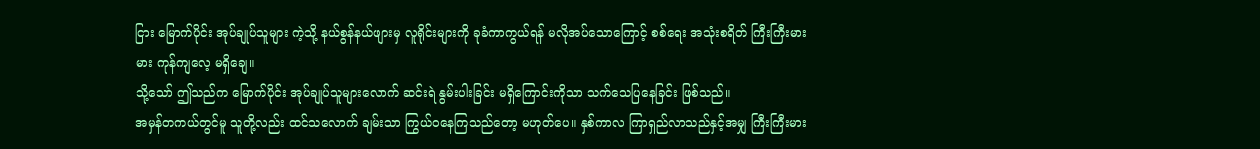ငြား မြောက်ပိုင်း အုပ်ချုပ်သူများ ကဲ့သို့ နယ်စွန်နယ်ဖျားမှ လူရိုင်းများကို ခုခံကာကွယ်ရန် မလိုအပ်သောကြောင့် စစ်ရေး အသုံးစရိတ် ကြီးကြီးမားမား ကုန်ကျလေ့ မရှိချေ။
သို့သော် ဤသည်က မြောက်ပိုင်း အုပ်ချုပ်သူများလောက် ဆင်းရဲ နွမ်းပါးခြင်း မရှိကြောင်းကိုသာ သက်သေပြနေခြင်း ဖြစ်သည်။
အမှန်တကယ်တွင်မူ သူတို့လည်း ထင်သလောက် ချမ်းသာ ကြွယ်ဝနေကြသည်တော့ မဟုတ်ပေ။ နှစ်ကာလ ကြာရှည်လာသည်နှင့်အမျှ ကြီးကြီးမား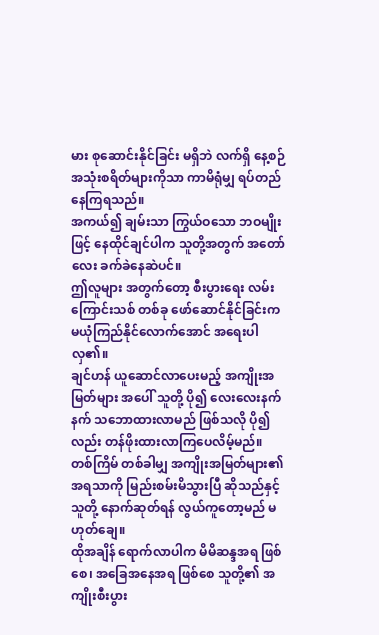မား စုဆောင်းနိုင်ခြင်း မရှိဘဲ လက်ရှိ နေ့စဉ် အသုံးစရိတ်များကိုသာ ကာမိရုံမျှ ရပ်တည်နေကြရသည်။
အကယ်၍ ချမ်းသာ ကြွယ်ဝသော ဘဝမျိုးဖြင့် နေထိုင်ချင်ပါက သူတို့အတွက် အတော်လေး ခက်ခဲနေဆဲပင်။
ဤလူများ အတွက်တော့ စီးပွားရေး လမ်းကြောင်းသစ် တစ်ခု ဖော်ဆောင်နိုင်ခြင်းက မယုံကြည်နိုင်လောက်အောင် အရေးပါလှ၏။
ချင်ဟန် ယူဆောင်လာပေးမည့် အကျိုးအမြတ်များ အပေါ် သူတို့ ပို၍ လေးလေးနက်နက် သဘောထားလာမည် ဖြစ်သလို ပို၍လည်း တန်ဖိုးထားလာကြပေလိမ့်မည်။
တစ်ကြိမ် တစ်ခါမျှ အကျိုးအမြတ်များ၏ အရသာကို မြည်းစမ်းမိသွားပြီ ဆိုသည်နှင့် သူတို့ နောက်ဆုတ်ရန် လွယ်ကူတော့မည် မဟုတ်ချေ။
ထိုအချိန် ရောက်လာပါက မိမိဆန္ဒအရ ဖြစ်စေ၊ အခြေအနေအရ ဖြစ်စေ သူတို့၏ အကျိုးစီးပွား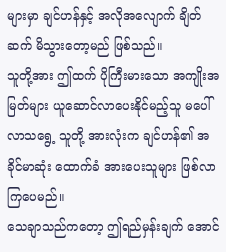များမှာ ချင်ဟန်နှင့် အလိုအလျောက် ချိတ်ဆက် မိသွားတော့မည် ဖြစ်သည်။
သူတို့အား ဤထက် ပိုကြီးမားသော အကျိုးအမြတ်များ ယူဆောင်လာပေးနိုင်မည့်သူ မပေါ်လာသရွေ့ သူတို့ အားလုံးက ချင်ဟန်၏ အခိုင်မာဆုံး ထောက်ခံ အားပေးသူများ ဖြစ်လာကြပေမည်။
သေချာသည်ကတော့ ဤရည်မှန်းချက် အောင်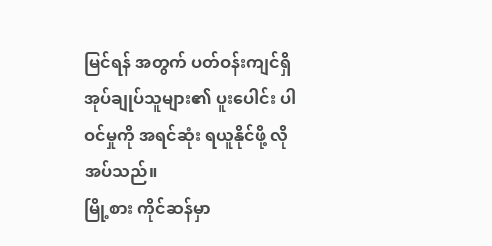မြင်ရန် အတွက် ပတ်ဝန်းကျင်ရှိ အုပ်ချုပ်သူများ၏ ပူးပေါင်း ပါဝင်မှုကို အရင်ဆုံး ရယူနိုင်ဖို့ လိုအပ်သည်။
မြို့စား ကိုင်ဆန်မှာ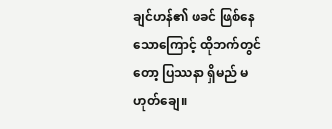ချင်ဟန်၏ ဖခင် ဖြစ်နေသောကြောင့် ထိုဘက်တွင်တော့ ပြဿနာ ရှိမည် မဟုတ်ချေ။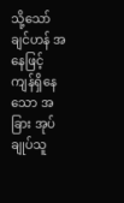သို့သော် ချင်ဟန် အနေဖြင့် ကျန်ရှိနေသော အခြား အုပ်ချုပ်သူ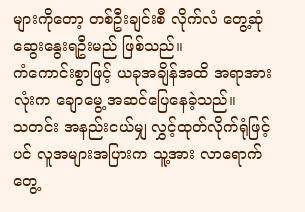များကိုတော့ တစ်ဦးချင်းစီ လိုက်လံ တွေ့ဆုံ ဆွေးနွေးရဦးမည် ဖြစ်သည်။
ကံကောင်းစွာဖြင့် ယခုအချိန်အထိ အရာအားလုံးက ချောမွေ့ အဆင်ပြေနေခဲ့သည်။
သတင်း အနည်းငယ်မျှ လွှင့်ထုတ်လိုက်ရုံဖြင့်ပင် လူအများအပြားက သူ့အား လာရောက် တွေ့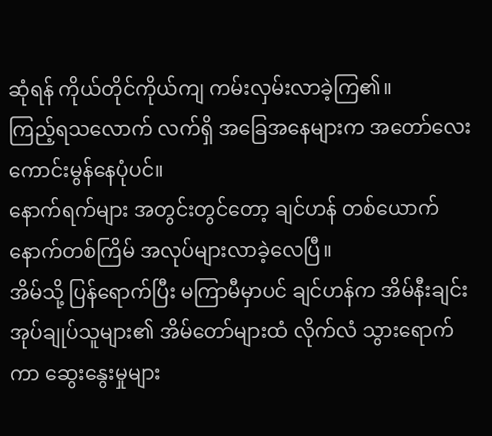ဆုံရန် ကိုယ်တိုင်ကိုယ်ကျ ကမ်းလှမ်းလာခဲ့ကြ၏။
ကြည့်ရသလောက် လက်ရှိ အခြေအနေများက အတော်လေး ကောင်းမွန်နေပုံပင်။
နောက်ရက်များ အတွင်းတွင်တော့ ချင်ဟန် တစ်ယောက် နောက်တစ်ကြိမ် အလုပ်များလာခဲ့လေပြီ။
အိမ်သို့ ပြန်ရောက်ပြီး မကြာမီမှာပင် ချင်ဟန်က အိမ်နီးချင်း အုပ်ချုပ်သူများ၏ အိမ်တော်များထံ လိုက်လံ သွားရောက်ကာ ဆွေးနွေးမှုများ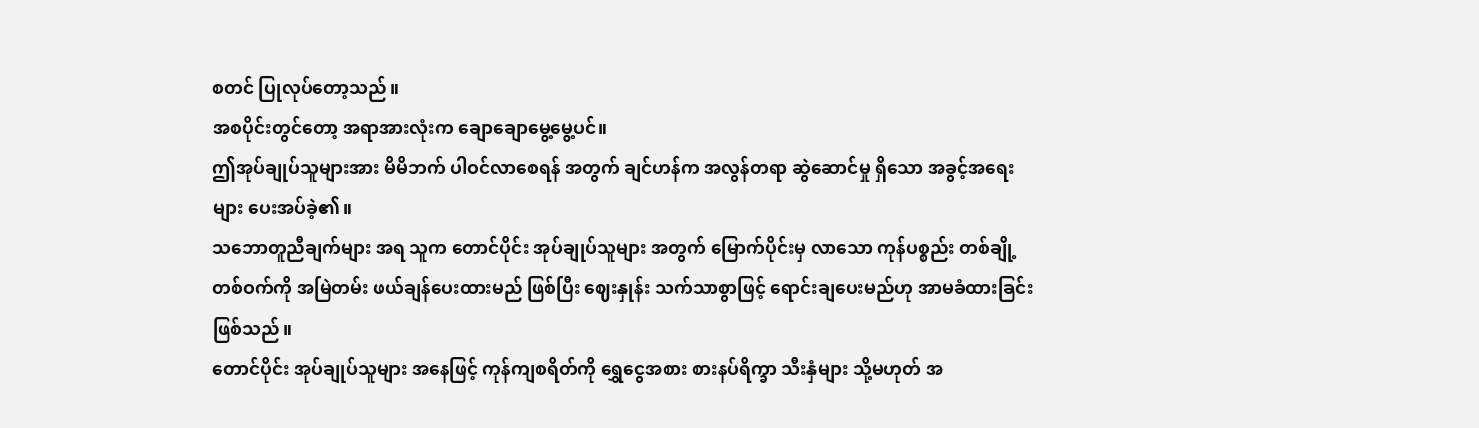စတင် ပြုလုပ်တော့သည်။
အစပိုင်းတွင်တော့ အရာအားလုံးက ချောချောမွေ့မွေ့ပင်။
ဤအုပ်ချုပ်သူများအား မိမိဘက် ပါဝင်လာစေရန် အတွက် ချင်ဟန်က အလွန်တရာ ဆွဲဆောင်မှု ရှိသော အခွင့်အရေးများ ပေးအပ်ခဲ့၏။
သဘောတူညီချက်များ အရ သူက တောင်ပိုင်း အုပ်ချုပ်သူများ အတွက် မြောက်ပိုင်းမှ လာသော ကုန်ပစ္စည်း တစ်ချို့တစ်ဝက်ကို အမြဲတမ်း ဖယ်ချန်ပေးထားမည် ဖြစ်ပြီး ဈေးနှုန်း သက်သာစွာဖြင့် ရောင်းချပေးမည်ဟု အာမခံထားခြင်း ဖြစ်သည်။
တောင်ပိုင်း အုပ်ချုပ်သူများ အနေဖြင့် ကုန်ကျစရိတ်ကို ရွှေငွေအစား စားနပ်ရိက္ခာ သီးနှံများ သို့မဟုတ် အ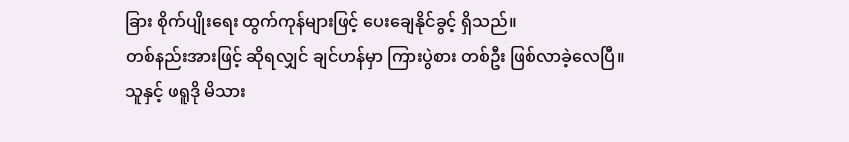ခြား စိုက်ပျိုးရေး ထွက်ကုန်များဖြင့် ပေးချေနိုင်ခွင့် ရှိသည်။
တစ်နည်းအားဖြင့် ဆိုရလျှင် ချင်ဟန်မှာ ကြားပွဲစား တစ်ဦး ဖြစ်လာခဲ့လေပြီ။
သူနှင့် ဖရူဒို မိသား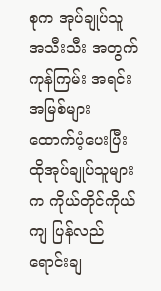စုက အုပ်ချုပ်သူ အသီးသီး အတွက် ကုန်ကြမ်း အရင်းအမြစ်များ ထောက်ပံ့ပေးပြီး ထိုအုပ်ချုပ်သူများက ကိုယ်တိုင်ကိုယ်ကျ ပြန်လည် ရောင်းချ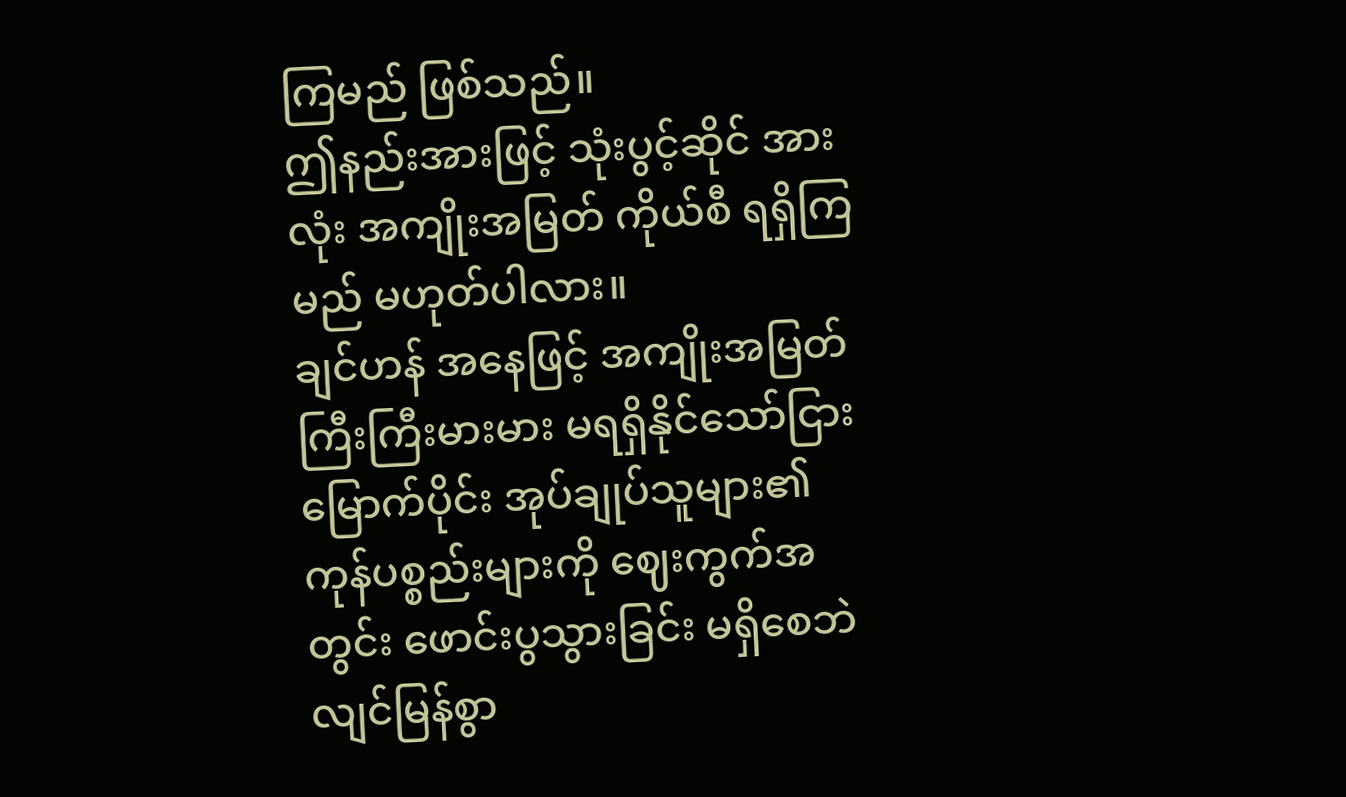ကြမည် ဖြစ်သည်။
ဤနည်းအားဖြင့် သုံးပွင့်ဆိုင် အားလုံး အကျိုးအမြတ် ကိုယ်စီ ရရှိကြမည် မဟုတ်ပါလား။
ချင်ဟန် အနေဖြင့် အကျိုးအမြတ် ကြီးကြီးမားမား မရရှိနိုင်သော်ငြား မြောက်ပိုင်း အုပ်ချုပ်သူများ၏ ကုန်ပစ္စည်းများကို ဈေးကွက်အတွင်း ဖောင်းပွသွားခြင်း မရှိစေဘဲ လျင်မြန်စွာ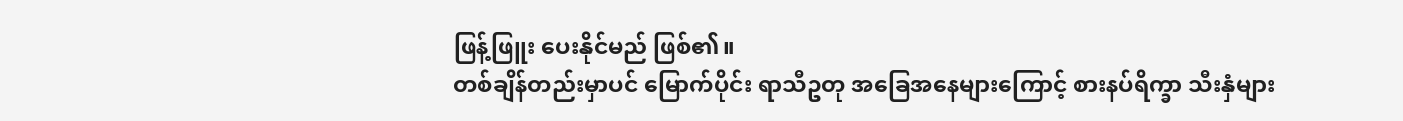ဖြန့်ဖြူး ပေးနိုင်မည် ဖြစ်၏။
တစ်ချိန်တည်းမှာပင် မြောက်ပိုင်း ရာသီဥတု အခြေအနေများကြောင့် စားနပ်ရိက္ခာ သီးနှံများ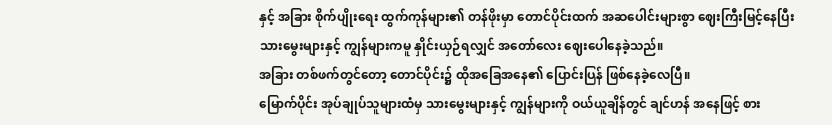နှင့် အခြား စိုက်ပျိုးရေး ထွက်ကုန်များ၏ တန်ဖိုးမှာ တောင်ပိုင်းထက် အဆပေါင်းများစွာ ဈေးကြီးမြင့်နေပြီး သားမွေးများနှင့် ကျွန်များကမူ နှိုင်းယှဉ်ရလျှင် အတော်လေး ဈေးပေါနေခဲ့သည်။
အခြား တစ်ဖက်တွင်တော့ တောင်ပိုင်း၌ ထိုအခြေအနေ၏ ပြောင်းပြန် ဖြစ်နေခဲ့လေပြီ။
မြောက်ပိုင်း အုပ်ချုပ်သူများထံမှ သားမွေးများနှင့် ကျွန်များကို ဝယ်ယူချိန်တွင် ချင်ဟန် အနေဖြင့် စား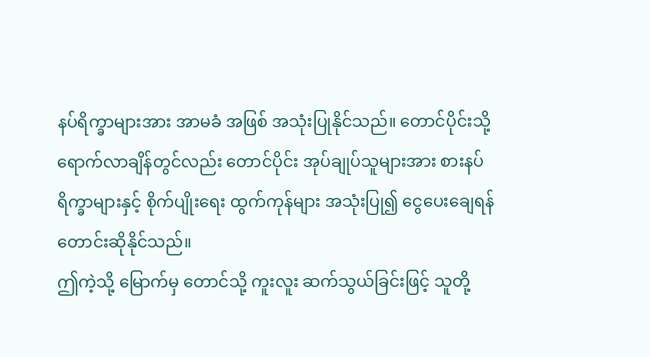နပ်ရိက္ခာများအား အာမခံ အဖြစ် အသုံးပြုနိုင်သည်။ တောင်ပိုင်းသို့ ရောက်လာချိန်တွင်လည်း တောင်ပိုင်း အုပ်ချုပ်သူများအား စားနပ်ရိက္ခာများနှင့် စိုက်ပျိုးရေး ထွက်ကုန်များ အသုံးပြု၍ ငွေပေးချေရန် တောင်းဆိုနိုင်သည်။
ဤကဲ့သို့ မြောက်မှ တောင်သို့ ကူးလူး ဆက်သွယ်ခြင်းဖြင့် သူတို့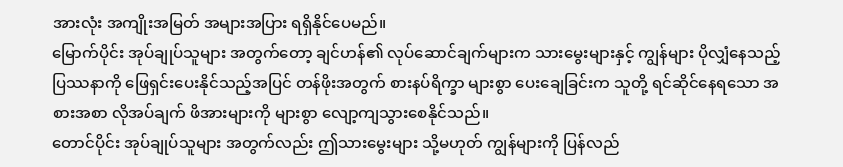အားလုံး အကျိုးအမြတ် အများအပြား ရရှိနိုင်ပေမည်။
မြောက်ပိုင်း အုပ်ချုပ်သူများ အတွက်တော့ ချင်ဟန်၏ လုပ်ဆောင်ချက်များက သားမွေးများနှင့် ကျွန်များ ပိုလျှံနေသည့် ပြဿနာကို ဖြေရှင်းပေးနိုင်သည့်အပြင် တန်ဖိုးအတွက် စားနပ်ရိက္ခာ များစွာ ပေးချေခြင်းက သူတို့ ရင်ဆိုင်နေရသော အစားအစာ လိုအပ်ချက် ဖိအားများကို များစွာ လျော့ကျသွားစေနိုင်သည်။
တောင်ပိုင်း အုပ်ချုပ်သူများ အတွက်လည်း ဤသားမွေးများ သို့မဟုတ် ကျွန်များကို ပြန်လည်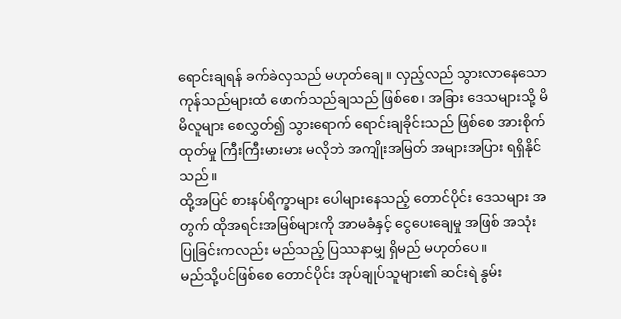ရောင်းချရန် ခက်ခဲလှသည် မဟုတ်ချေ။ လှည့်လည် သွားလာနေသော ကုန်သည်များထံ ဖောက်သည်ချသည် ဖြစ်စေ၊ အခြား ဒေသများသို့ မိမိလူများ စေလွှတ်၍ သွားရောက် ရောင်းချခိုင်းသည် ဖြစ်စေ အားစိုက်ထုတ်မှု ကြီးကြီးမားမား မလိုဘဲ အကျိုးအမြတ် အများအပြား ရရှိနိုင်သည်။
ထို့အပြင် စားနပ်ရိက္ခာများ ပေါများနေသည့် တောင်ပိုင်း ဒေသများ အတွက် ထိုအရင်းအမြစ်များကို အာမခံနှင့် ငွေပေးချေမှု အဖြစ် အသုံးပြုခြင်းကလည်း မည်သည့် ပြဿနာမျှ ရှိမည် မဟုတ်ပေ။
မည်သို့ပင်ဖြစ်စေ တောင်ပိုင်း အုပ်ချုပ်သူများ၏ ဆင်းရဲ နွမ်း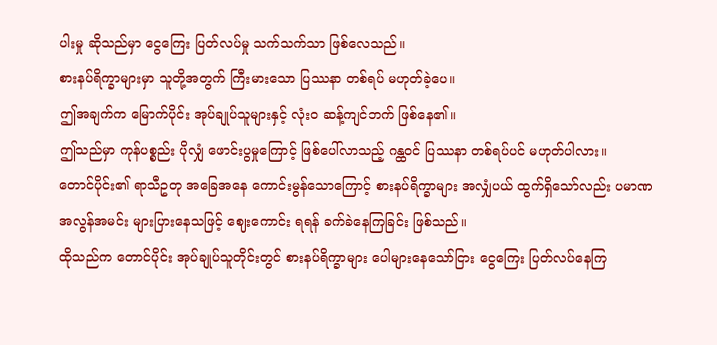ပါးမှု ဆိုသည်မှာ ငွေကြေး ပြတ်လပ်မှု သက်သက်သာ ဖြစ်လေသည်။
စားနပ်ရိက္ခာများမှာ သူတို့အတွက် ကြီးမားသော ပြဿနာ တစ်ရပ် မဟုတ်ခဲ့ပေ။
ဤအချက်က မြောက်ပိုင်း အုပ်ချုပ်သူများနှင့် လုံးဝ ဆန့်ကျင်ဘက် ဖြစ်နေ၏။
ဤသည်မှာ ကုန်ပစ္စည်း ပိုလျှံ ဖောင်းပွမှုကြောင့် ဖြစ်ပေါ်လာသည့် ဂန္ထဝင် ပြဿနာ တစ်ရပ်ပင် မဟုတ်ပါလား။
တောင်ပိုင်း၏ ရာသီဥတု အခြေအနေ ကောင်းမွန်သောကြောင့် စားနပ်ရိက္ခာများ အလျှံပယ် ထွက်ရှိသော်လည်း ပမာဏ အလွန်အမင်း များပြားနေသဖြင့် ဈေးကောင်း ရရန် ခက်ခဲနေကြခြင်း ဖြစ်သည်။
ထိုသည်က တောင်ပိုင်း အုပ်ချုပ်သူတိုင်းတွင် စားနပ်ရိက္ခာများ ပေါများနေသော်ငြား ငွေကြေး ပြတ်လပ်နေကြ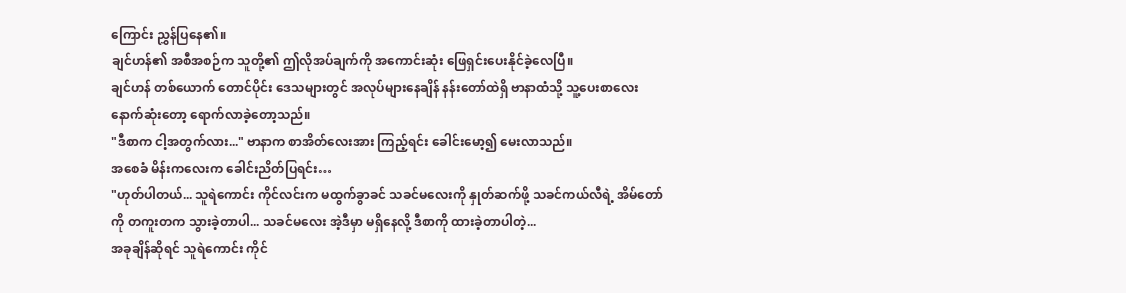ကြောင်း ညွှန်ပြနေ၏။
ချင်ဟန်၏ အစီအစဉ်က သူတို့၏ ဤလိုအပ်ချက်ကို အကောင်းဆုံး ဖြေရှင်းပေးနိုင်ခဲ့လေပြီ။
ချင်ဟန် တစ်ယောက် တောင်ပိုင်း ဒေသများတွင် အလုပ်များနေချိန် နန်းတော်ထဲရှိ ဗာနာထံသို့ သူ့ပေးစာလေး နောက်ဆုံးတော့ ရောက်လာခဲ့တော့သည်။
"ဒီစာက ငါ့အတွက်လား..." ဗာနာက စာအိတ်လေးအား ကြည့်ရင်း ခေါင်းမော့၍ မေးလာသည်။
အစေခံ မိန်းကလေးက ခေါင်းညိတ်ပြရင်း…
"ဟုတ်ပါတယ်... သူရဲကောင်း ကိုင်လင်းက မထွက်ခွာခင် သခင်မလေးကို နှုတ်ဆက်ဖို့ သခင်ကယ်လီရဲ့ အိမ်တော်ကို တကူးတက သွားခဲ့တာပါ... သခင်မလေး အဲ့ဒီမှာ မရှိနေလို့ ဒီစာကို ထားခဲ့တာပါတဲ့...
အခုချိန်ဆိုရင် သူရဲကောင်း ကိုင်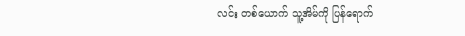လင်း တစ်ယောက် သူ့အိမ်ကို ပြန်ရောက်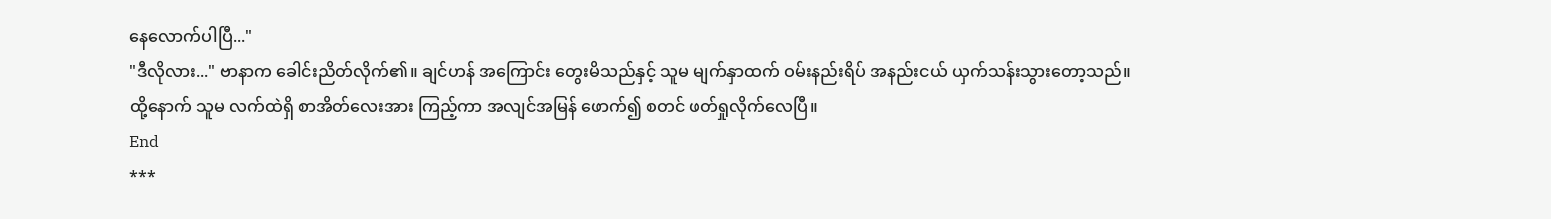နေလောက်ပါပြီ..."
"ဒီလိုလား..." ဗာနာက ခေါင်းညိတ်လိုက်၏။ ချင်ဟန် အကြောင်း တွေးမိသည်နှင့် သူမ မျက်နှာထက် ဝမ်းနည်းရိပ် အနည်းငယ် ယှက်သန်းသွားတော့သည်။
ထို့နောက် သူမ လက်ထဲရှိ စာအိတ်လေးအား ကြည့်ကာ အလျင်အမြန် ဖောက်၍ စတင် ဖတ်ရှုလိုက်လေပြီ။
End
***